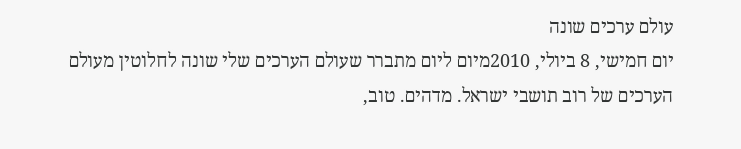עולם ערכים שונה
יום חמישי, 8 ביולי, 2010מיום ליום מתברר שעולם הערכים שלי שונה לחלוטין מעולם הערכים של רוב תושבי ישראל. מדהים. טוב,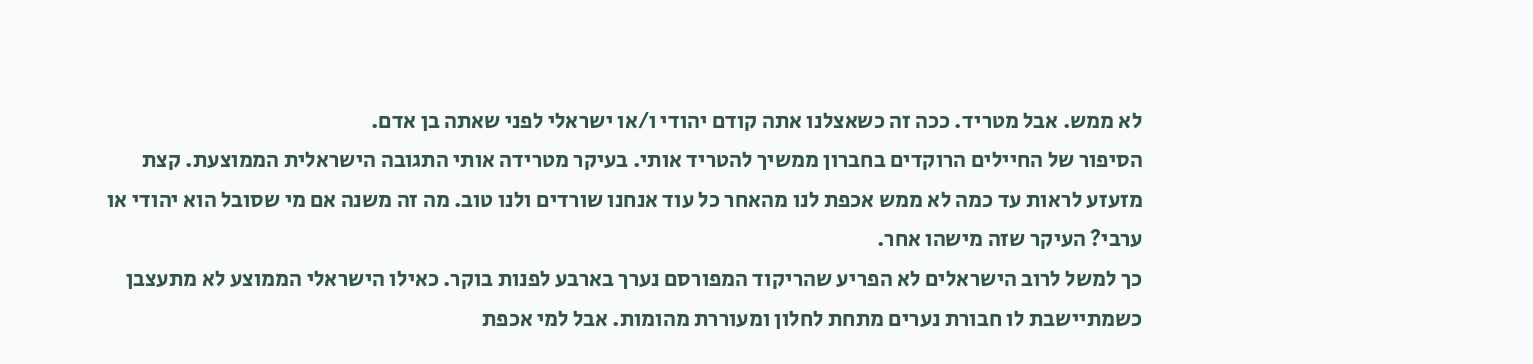לא ממש. אבל מטריד. ככה זה כשאצלנו אתה קודם יהודי ו/או ישראלי לפני שאתה בן אדם.
הסיפור של החיילים הרוקדים בחברון ממשיך להטריד אותי. בעיקר מטרידה אותי התגובה הישראלית הממוצעת. קצת מזעזע לראות עד כמה לא ממש אכפת לנו מהאחר כל עוד אנחנו שורדים ולנו טוב. מה זה משנה אם מי שסובל הוא יהודי או ערבי? העיקר שזה מישהו אחר.
כך למשל לרוב הישראלים לא הפריע שהריקוד המפורסם נערך בארבע לפנות בוקר. כאילו הישראלי הממוצע לא מתעצבן כשמתיישבת לו חבורת נערים מתחת לחלון ומעוררת מהומות. אבל למי אכפת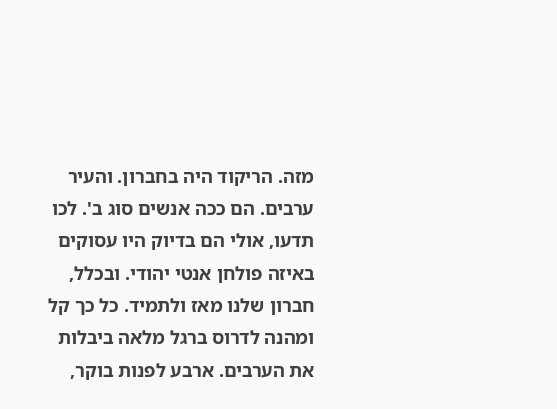מזה. הריקוד היה בחברון. והעיר ערבים. הם ככה אנשים סוג ב'. לכו תדעו, אולי הם בדיוק היו עסוקים באיזה פולחן אנטי יהודי. ובכלל, חברון שלנו מאז ולתמיד. כל כך קל ומהנה לדרוס ברגל מלאה ביבלות את הערבים. ארבע לפנות בוקר,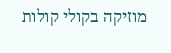מוזיקה בקולי קולות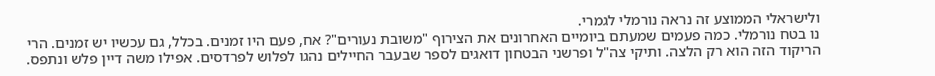ולישראלי הממוצע זה נראה נורמלי לגמרי.
נו בטח נורמלי. כמה פעמים שמעתם ביומיים האחרונים את הצירוף "משובת נעורים"? אח, פעם היו זמנים. בכלל, גם עכשיו יש זמנים. הרי הריקוד הזה הוא רק הלצה. ותיקי צה"ל ופרשני הבטחון דואגים לספר שבעבר החיילים נהגו לפלוש לפרדסים. אפילו משה דיין פלש ונתפס.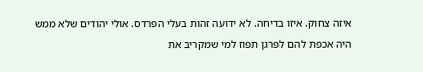איזה צחוק. איזו בדיחה. לא ידועה זהות בעלי הפרדס. אולי יהודים שלא ממש היה אכפת להם לפרגן תפוז למי שמקריב את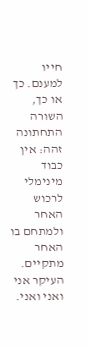חייו למענם. כך או כך, השורה התחתונה זהה: אין כבוד מינימלי לרכוש האחר ולמתחם בו האחר מתקיים. העיקר אני ואני ואני.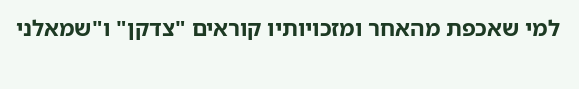למי שאכפת מהאחר ומזכויותיו קוראים "צדקן" ו"שמאלני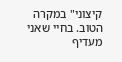קיצוני" במקרה הטוב. בחיי שאני מעדיף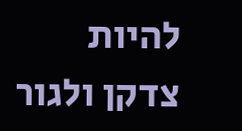להיות צדקן ולגור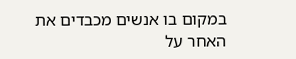במקום בו אנשים מכבדים את האחר על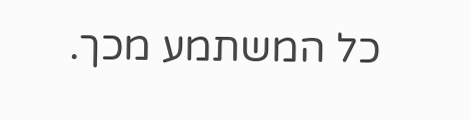כל המשתמע מכך.